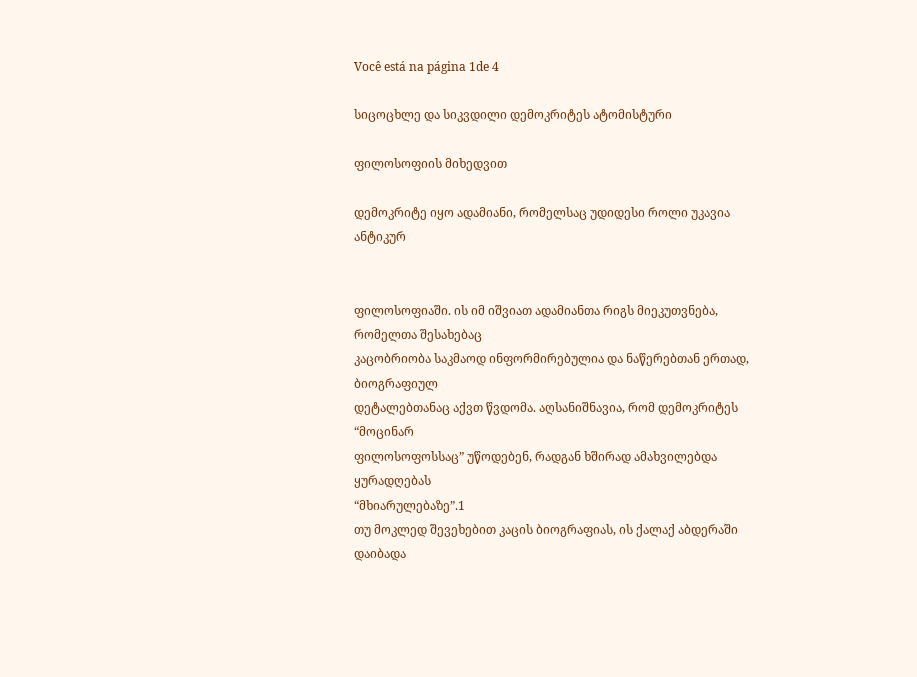Você está na página 1de 4

სიცოცხლე და სიკვდილი დემოკრიტეს ატომისტური

ფილოსოფიის მიხედვით

დემოკრიტე იყო ადამიანი, რომელსაც უდიდესი როლი უკავია ანტიკურ


ფილოსოფიაში. ის იმ იშვიათ ადამიანთა რიგს მიეკუთვნება, რომელთა შესახებაც
კაცობრიობა საკმაოდ ინფორმირებულია და ნაწერებთან ერთად, ბიოგრაფიულ
დეტალებთანაც აქვთ წვდომა. აღსანიშნავია, რომ დემოკრიტეს “მოცინარ
ფილოსოფოსსაც” უწოდებენ, რადგან ხშირად ამახვილებდა ყურადღებას
“მხიარულებაზე”.1
თუ მოკლედ შევეხებით კაცის ბიოგრაფიას, ის ქალაქ აბდერაში დაიბადა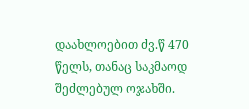დაახლოებით ძვ.წ 470 წელს, თანაც საკმაოდ შეძლებულ ოჯახში.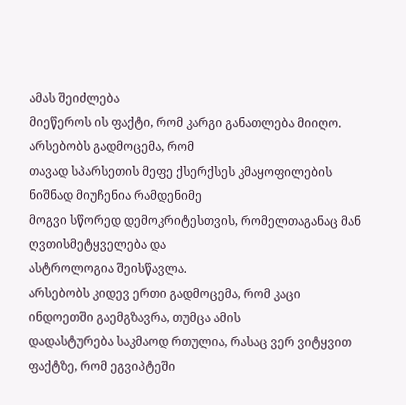ამას შეიძლება
მიეწეროს ის ფაქტი, რომ კარგი განათლება მიიღო. არსებობს გადმოცემა, რომ
თავად სპარსეთის მეფე ქსერქსეს კმაყოფილების ნიშნად მიუჩენია რამდენიმე
მოგვი სწორედ დემოკრიტესთვის, რომელთაგანაც მან ღვთისმეტყველება და
ასტროლოგია შეისწავლა.
არსებობს კიდევ ერთი გადმოცემა, რომ კაცი ინდოეთში გაემგზავრა, თუმცა ამის
დადასტურება საკმაოდ რთულია, რასაც ვერ ვიტყვით ფაქტზე, რომ ეგვიპტეში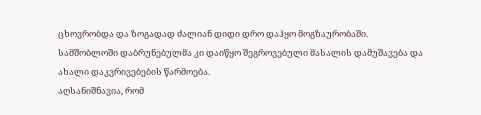ცხოვრობდა და ზოგადად ძალიან დიდი დრო დაჰყო მოგზაურობაში.
სამშობლოში დაბრუნებულმა კი დაიწყო შეგროვებული მასალის დამუშავება და
ახალი დაკვრივებების წარმოება.
აღსანიშნავია, რომ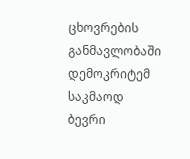ცხოვრების განმავლობაში დემოკრიტემ საკმაოდ ბევრი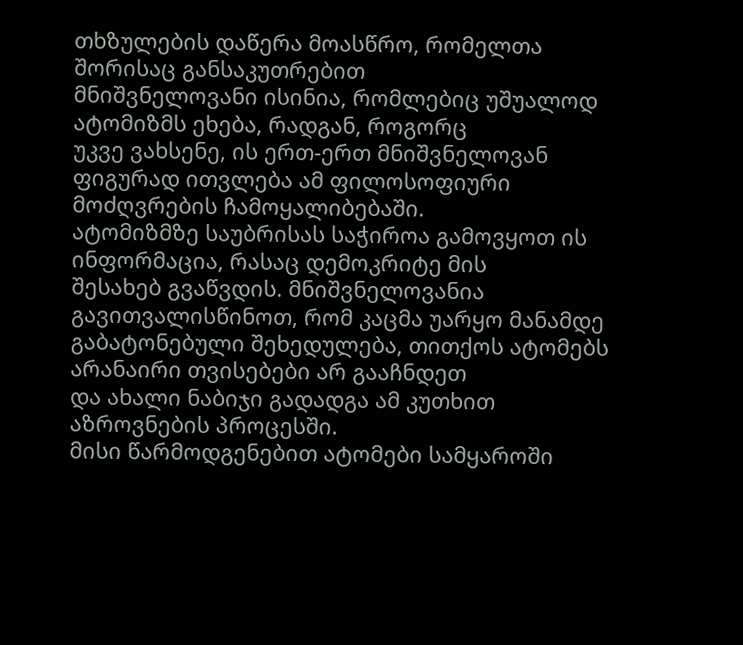თხზულების დაწერა მოასწრო, რომელთა შორისაც განსაკუთრებით
მნიშვნელოვანი ისინია, რომლებიც უშუალოდ ატომიზმს ეხება, რადგან, როგორც
უკვე ვახსენე, ის ერთ-ერთ მნიშვნელოვან ფიგურად ითვლება ამ ფილოსოფიური
მოძღვრების ჩამოყალიბებაში.
ატომიზმზე საუბრისას საჭიროა გამოვყოთ ის ინფორმაცია, რასაც დემოკრიტე მის
შესახებ გვაწვდის. მნიშვნელოვანია გავითვალისწინოთ, რომ კაცმა უარყო მანამდე
გაბატონებული შეხედულება, თითქოს ატომებს არანაირი თვისებები არ გააჩნდეთ
და ახალი ნაბიჯი გადადგა ამ კუთხით აზროვნების პროცესში.
მისი წარმოდგენებით ატომები სამყაროში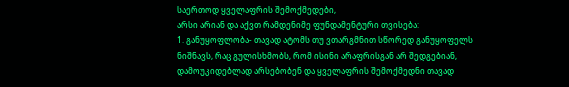საერთოდ ყველაფრის შემოქმედები,
არსი არიან და აქვთ რამდენიმე ფუნდამენტური თვისება:
1. განუყოფლობა- თავად ატომს თუ ვთარგმნით სწორედ განუყოფელს
ნიშნავს, რაც გულისხმობს, რომ ისინი არაფრისგან არ შედგებიან,
დამოუკიდებლად არსებობენ და ყველაფრის შემოქმედნი თავად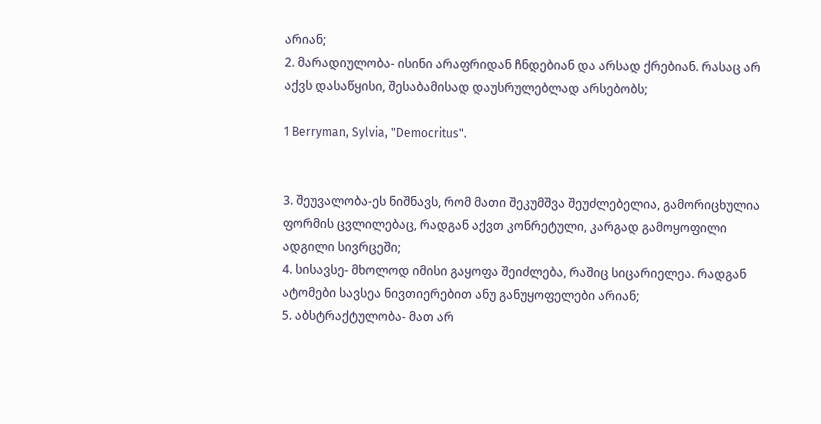არიან;
2. მარადიულობა- ისინი არაფრიდან ჩნდებიან და არსად ქრებიან. რასაც არ
აქვს დასაწყისი, შესაბამისად დაუსრულებლად არსებობს;

1 Berryman, Sylvia, "Democritus".


3. შეუვალობა-ეს ნიშნავს, რომ მათი შეკუმშვა შეუძლებელია, გამორიცხულია
ფორმის ცვლილებაც, რადგან აქვთ კონრეტული, კარგად გამოყოფილი
ადგილი სივრცეში;
4. სისავსე- მხოლოდ იმისი გაყოფა შეიძლება, რაშიც სიცარიელეა. რადგან
ატომები სავსეა ნივთიერებით ანუ განუყოფელები არიან;
5. აბსტრაქტულობა- მათ არ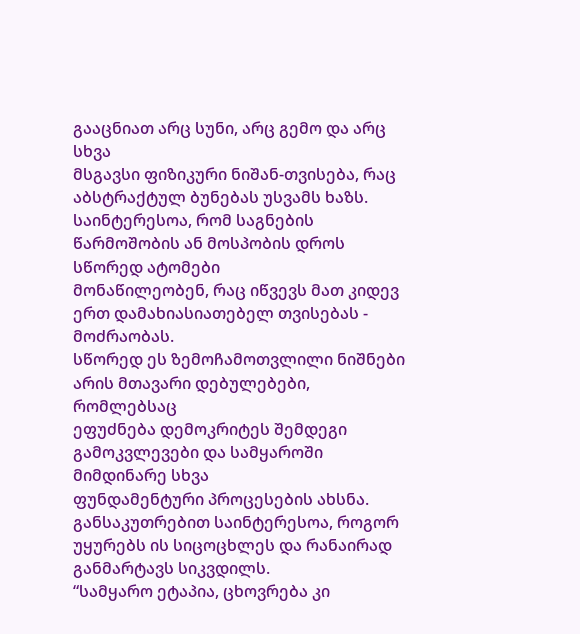გააცნიათ არც სუნი, არც გემო და არც სხვა
მსგავსი ფიზიკური ნიშან-თვისება, რაც აბსტრაქტულ ბუნებას უსვამს ხაზს.
საინტერესოა, რომ საგნების წარმოშობის ან მოსპობის დროს სწორედ ატომები
მონაწილეობენ, რაც იწვევს მათ კიდევ ერთ დამახიასიათებელ თვისებას -
მოძრაობას.
სწორედ ეს ზემოჩამოთვლილი ნიშნები არის მთავარი დებულებები, რომლებსაც
ეფუძნება დემოკრიტეს შემდეგი გამოკვლევები და სამყაროში მიმდინარე სხვა
ფუნდამენტური პროცესების ახსნა. განსაკუთრებით საინტერესოა, როგორ
უყურებს ის სიცოცხლეს და რანაირად განმარტავს სიკვდილს.
“სამყარო ეტაპია, ცხოვრება კი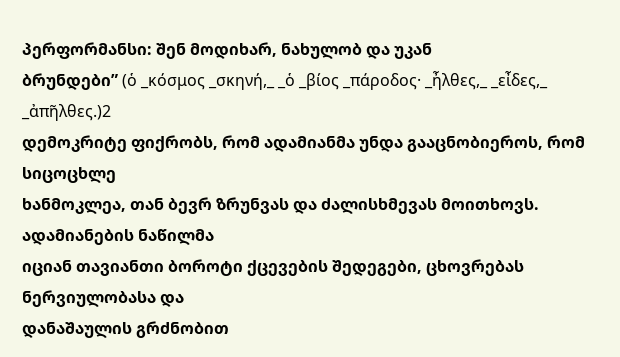პერფორმანსი: შენ მოდიხარ, ნახულობ და უკან
ბრუნდები” (ὁ _κόσμος _σκηνή,_ _ὁ _βίος _πάροδος· _ἦλθες,_ _εἶδες,_ _ἀπῆλθες.)2
დემოკრიტე ფიქრობს, რომ ადამიანმა უნდა გააცნობიეროს, რომ სიცოცხლე
ხანმოკლეა, თან ბევრ ზრუნვას და ძალისხმევას მოითხოვს. ადამიანების ნაწილმა
იციან თავიანთი ბოროტი ქცევების შედეგები, ცხოვრებას ნერვიულობასა და
დანაშაულის გრძნობით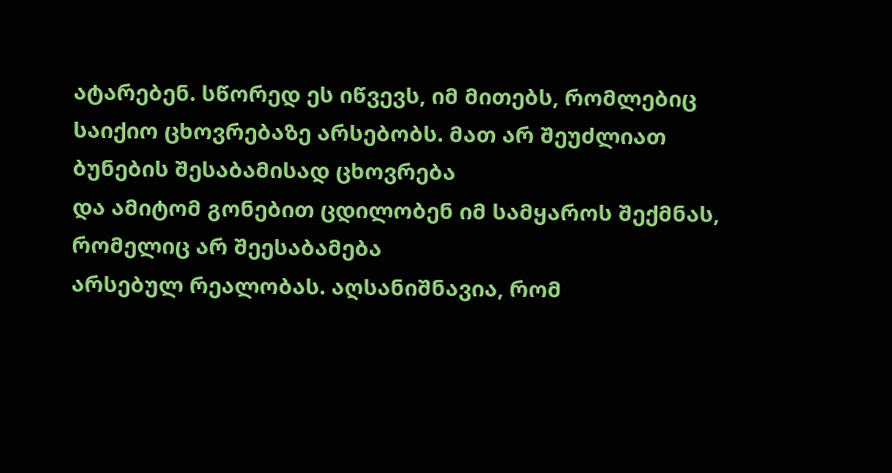ატარებენ. სწორედ ეს იწვევს, იმ მითებს, რომლებიც
საიქიო ცხოვრებაზე არსებობს. მათ არ შეუძლიათ ბუნების შესაბამისად ცხოვრება
და ამიტომ გონებით ცდილობენ იმ სამყაროს შექმნას, რომელიც არ შეესაბამება
არსებულ რეალობას. აღსანიშნავია, რომ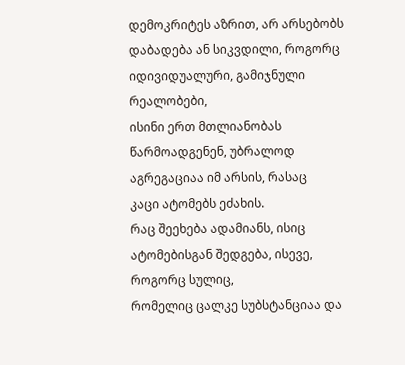დემოკრიტეს აზრით, არ არსებობს
დაბადება ან სიკვდილი, როგორც იდივიდუალური, გამიჯნული რეალობები,
ისინი ერთ მთლიანობას წარმოადგენენ, უბრალოდ აგრეგაციაა იმ არსის, რასაც
კაცი ატომებს ეძახის.
რაც შეეხება ადამიანს, ისიც ატომებისგან შედგება, ისევე, როგორც სულიც,
რომელიც ცალკე სუბსტანციაა და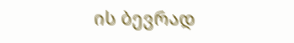ის ბევრად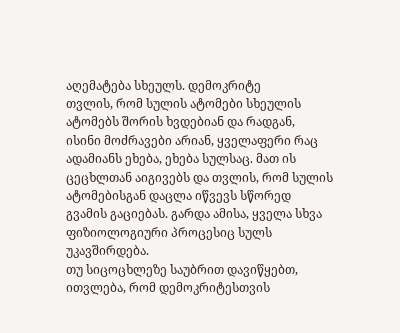აღემატება სხეულს. დემოკრიტე
თვლის, რომ სულის ატომები სხეულის ატომებს შორის ხვდებიან და რადგან,
ისინი მოძრავები არიან, ყველაფერი რაც ადამიანს ეხება, ეხება სულსაც. მათ ის
ცეცხლთან აიგივებს და თვლის, რომ სულის ატომებისგან დაცლა იწვევს სწორედ
გვამის გაციებას. გარდა ამისა, ყველა სხვა ფიზიოლოგიური პროცესიც სულს
უკავშირდება.
თუ სიცოცხლეზე საუბრით დავიწყებთ, ითვლება, რომ დემოკრიტესთვის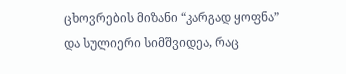ცხოვრების მიზანი “კარგად ყოფნა” და სულიერი სიმშვიდეა, რაც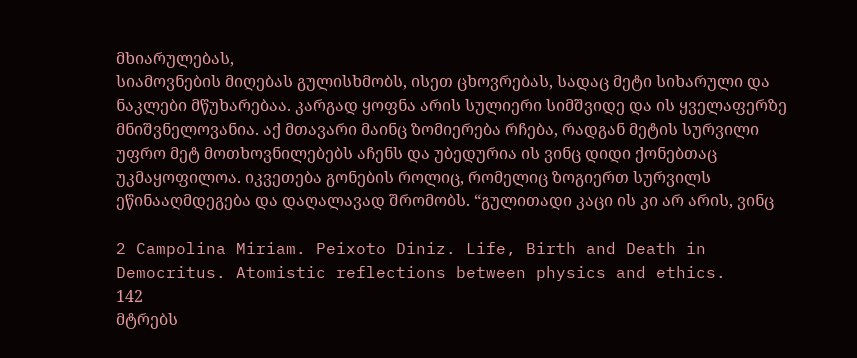მხიარულებას,
სიამოვნების მიღებას გულისხმობს, ისეთ ცხოვრებას, სადაც მეტი სიხარული და
ნაკლები მწუხარებაა. კარგად ყოფნა არის სულიერი სიმშვიდე და ის ყველაფერზე
მნიშვნელოვანია. აქ მთავარი მაინც ზომიერება რჩება, რადგან მეტის სურვილი
უფრო მეტ მოთხოვნილებებს აჩენს და უბედურია ის ვინც დიდი ქონებთაც
უკმაყოფილოა. იკვეთება გონების როლიც, რომელიც ზოგიერთ სურვილს
ეწინააღმდეგება და დაღალავად შრომობს. “გულითადი კაცი ის კი არ არის, ვინც

2 Campolina Miriam. Peixoto Diniz. Life, Birth and Death in Democritus. Atomistic reflections between physics and ethics.
142
მტრებს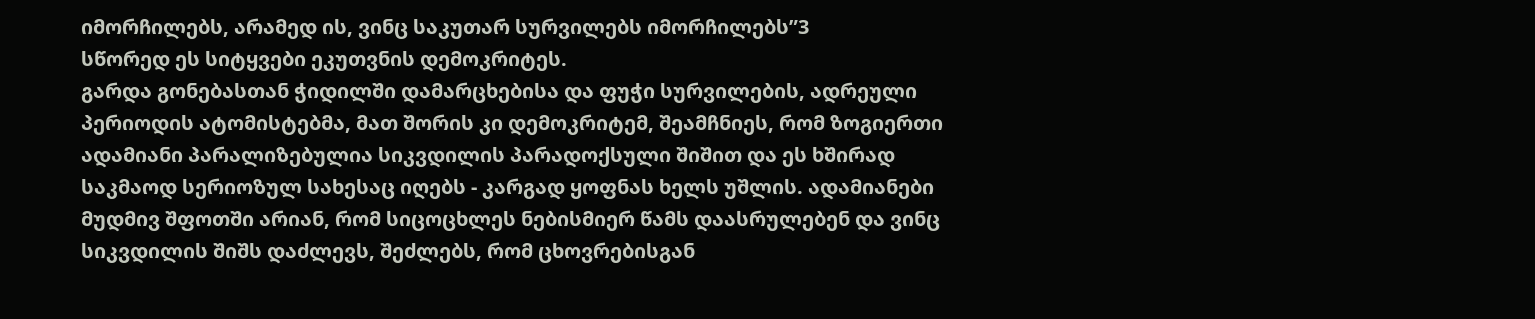იმორჩილებს, არამედ ის, ვინც საკუთარ სურვილებს იმორჩილებს”3
სწორედ ეს სიტყვები ეკუთვნის დემოკრიტეს.
გარდა გონებასთან ჭიდილში დამარცხებისა და ფუჭი სურვილების, ადრეული
პერიოდის ატომისტებმა, მათ შორის კი დემოკრიტემ, შეამჩნიეს, რომ ზოგიერთი
ადამიანი პარალიზებულია სიკვდილის პარადოქსული შიშით და ეს ხშირად
საკმაოდ სერიოზულ სახესაც იღებს - კარგად ყოფნას ხელს უშლის. ადამიანები
მუდმივ შფოთში არიან, რომ სიცოცხლეს ნებისმიერ წამს დაასრულებენ და ვინც
სიკვდილის შიშს დაძლევს, შეძლებს, რომ ცხოვრებისგან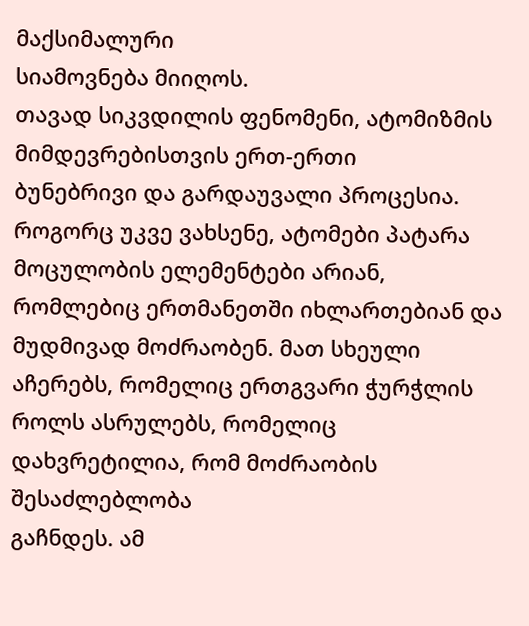მაქსიმალური
სიამოვნება მიიღოს.
თავად სიკვდილის ფენომენი, ატომიზმის მიმდევრებისთვის ერთ-ერთი
ბუნებრივი და გარდაუვალი პროცესია. როგორც უკვე ვახსენე, ატომები პატარა
მოცულობის ელემენტები არიან, რომლებიც ერთმანეთში იხლართებიან და
მუდმივად მოძრაობენ. მათ სხეული აჩერებს, რომელიც ერთგვარი ჭურჭლის
როლს ასრულებს, რომელიც დახვრეტილია, რომ მოძრაობის შესაძლებლობა
გაჩნდეს. ამ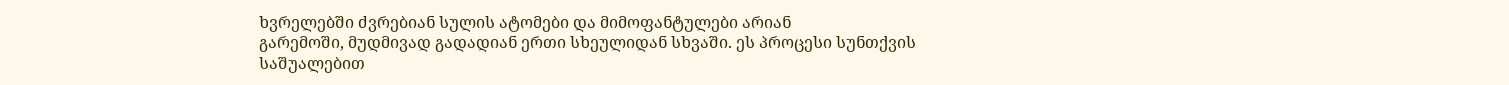ხვრელებში ძვრებიან სულის ატომები და მიმოფანტულები არიან
გარემოში, მუდმივად გადადიან ერთი სხეულიდან სხვაში. ეს პროცესი სუნთქვის
საშუალებით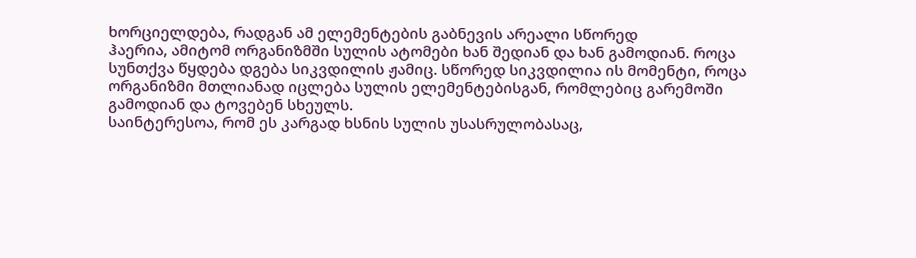ხორციელდება, რადგან ამ ელემენტების გაბნევის არეალი სწორედ
ჰაერია, ამიტომ ორგანიზმში სულის ატომები ხან შედიან და ხან გამოდიან. როცა
სუნთქვა წყდება დგება სიკვდილის ჟამიც. სწორედ სიკვდილია ის მომენტი, როცა
ორგანიზმი მთლიანად იცლება სულის ელემენტებისგან, რომლებიც გარემოში
გამოდიან და ტოვებენ სხეულს.
საინტერესოა, რომ ეს კარგად ხსნის სულის უსასრულობასაც,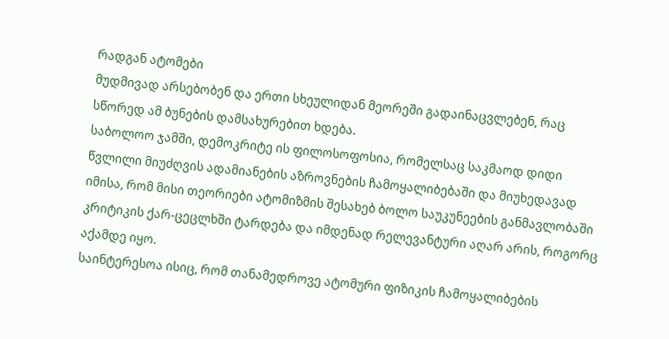რადგან ატომები
მუდმივად არსებობენ და ერთი სხეულიდან მეორეში გადაინაცვლებენ, რაც
სწორედ ამ ბუნების დამსახურებით ხდება.
საბოლოო ჯამში, დემოკრიტე ის ფილოსოფოსია, რომელსაც საკმაოდ დიდი
წვლილი მიუძღვის ადამიანების აზროვნების ჩამოყალიბებაში და მიუხედავად
იმისა, რომ მისი თეორიები ატომიზმის შესახებ ბოლო საუკუნეების განმავლობაში
კრიტიკის ქარ-ცეცლხში ტარდება და იმდენად რელევანტური აღარ არის, როგორც
აქამდე იყო.
საინტერესოა ისიც, რომ თანამედროვე ატომური ფიზიკის ჩამოყალიბების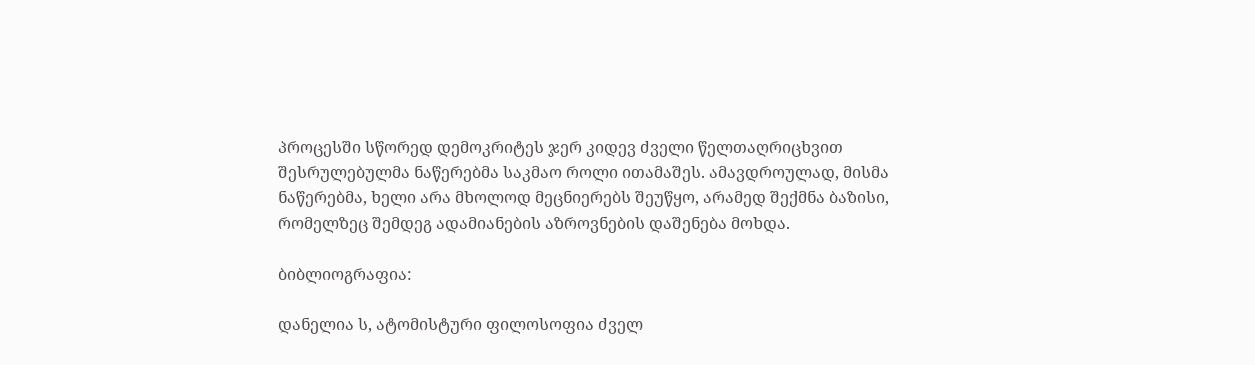პროცესში სწორედ დემოკრიტეს ჯერ კიდევ ძველი წელთაღრიცხვით
შესრულებულმა ნაწერებმა საკმაო როლი ითამაშეს. ამავდროულად, მისმა
ნაწერებმა, ხელი არა მხოლოდ მეცნიერებს შეუწყო, არამედ შექმნა ბაზისი,
რომელზეც შემდეგ ადამიანების აზროვნების დაშენება მოხდა.

ბიბლიოგრაფია:

დანელია ს, ატომისტური ფილოსოფია ძველ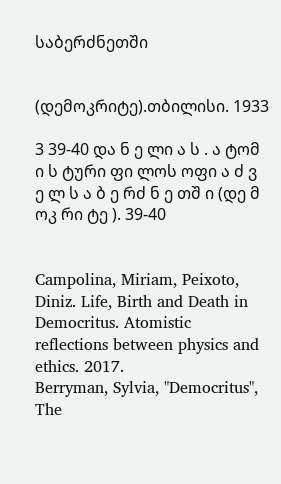საბერძნეთში


(დემოკრიტე).თბილისი. 1933

3 39-40 და ნ ე ლი ა ს . ა ტომ ი ს ტური ფი ლოს ოფი ა ძ ვ ე ლ ს ა ბ ე რძ ნ ე თშ ი (დე მ ოკ რი ტე ). 39-40


Campolina, Miriam, Peixoto, Diniz. Life, Birth and Death in Democritus. Atomistic
reflections between physics and ethics. 2017.
Berryman, Sylvia, "Democritus", The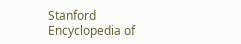Stanford Encyclopedia of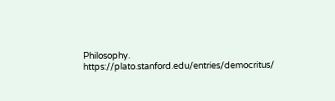Philosophy.
https://plato.stanford.edu/entries/democritus/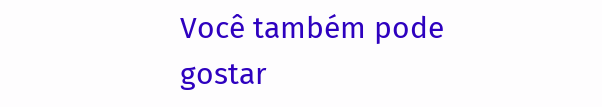Você também pode gostar